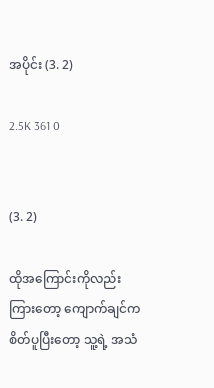အပိုင်း (3. 2)

2.5K 361 0


(3. 2)

ထိုအကြောင်းကိုလည်း ကြားတော့ ကျောက်ချင်က စိတ်ပူပြီးတော့ သူ့ရဲ့ အသံ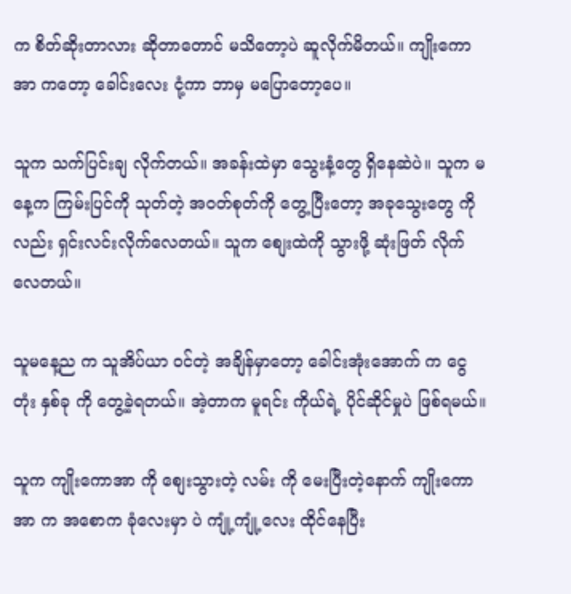က စိတ်ဆိုးတာလား ဆိုတာတောင် မသိတော့ပဲ ဆူလိုက်မိတယ်။ ကျိုးကောအာ ကတော့ ခေါင်းလေး ငုံ့ကာ ဘာမှ မပြောတော့ပေ။

သူက သက်ပြင်းချ လိုက်တယ်။ အခန်းထဲမှာ သွေးနံ့တွေ ရှိနေဆဲပဲ။ သူက မနေ့က ကြမ်းပြင်ကို သုတ်တဲ့ အဝတ်စုတ်ကို တွေ့ပြီးတော့ အခုသွေးတွေ ကိုလည်း ရှင်းလင်းလိုက်လေတယ်။ သူက စျေးထဲကို သွားဖို့ ဆုံးဖြတ် လိုက်လေတယ်။

သူမနေ့ည က သူအိပ်ယာ ဝင်တဲ့ အချိန်မှာတော့ ခေါင်းအုံးအောက် က ငွေတုံး နှစ်ခု ကို တွေ့ခဲ့ရတယ်။ အဲ့တာက မူရင်း ကိုယ်ရဲ့ ပိုင်ဆိုင်မှုပဲ ဖြစ်ရမယ်။

သူက ကျိုးကောအာ ကို စျေးသွားတဲ့ လမ်း ကို မေးပြီးတဲ့နောက် ကျိုးကောအာ က အစောက ခုံလေးမှာ ပဲ ကျုံ့ကျုံ့လေး ထိုင်နေပြီး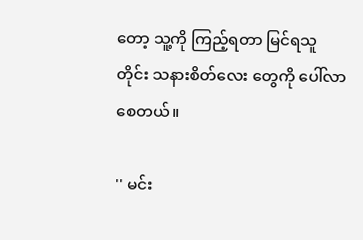တော့ သူ့ကို ကြည့်ရတာ မြင်ရသူတိုင်း သနားစိတ်လေး တွေကို ပေါ်လာစေတယ်။

'' မင်း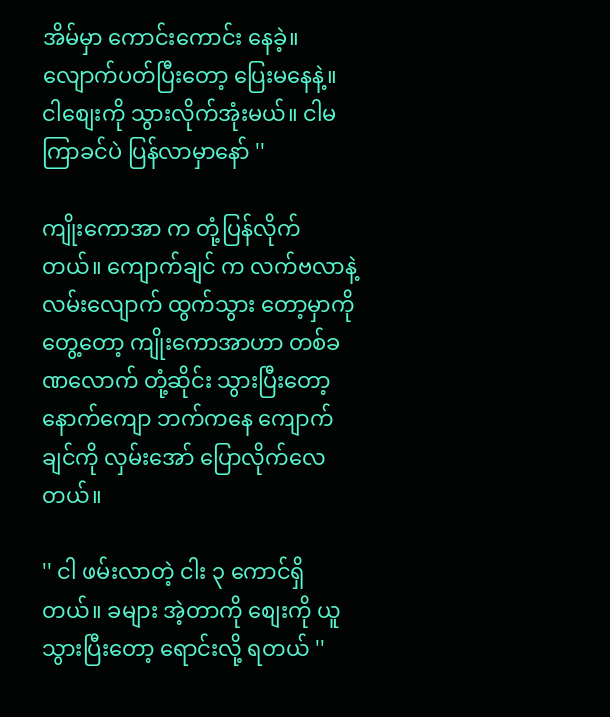အိမ်မှာ ကောင်းကောင်း နေခဲ့။ လျောက်ပတ်ပြီးတော့ ပြေးမနေနဲ့။ ငါစျေးကို သွားလိုက်အုံးမယ်။ ငါမကြာခင်ပဲ ပြန်လာမှာနော် ''

ကျိုးကောအာ က တုံ့ပြန်လိုက်တယ်။ ကျောက်ချင် က လက်ဗလာနဲ့ လမ်းလျောက် ထွက်သွား တော့မှာကို တွေ့တော့ ကျိုးကောအာဟာ တစ်ခဏလောက် တုံ့ဆိုင်း သွားပြီးတော့ နောက်ကျော ဘက်ကနေ ကျောက်ချင်ကို လှမ်းအော် ပြောလိုက်လေတယ်။

'' ငါ ဖမ်းလာတဲ့ ငါး ၃ ကောင်ရှိတယ်။ ခများ အဲ့တာကို စျေးကို ယူသွားပြီးတော့ ရောင်းလို့ ရတယ် ''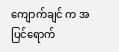ကျောက်ချင် က အပြင်ရောက်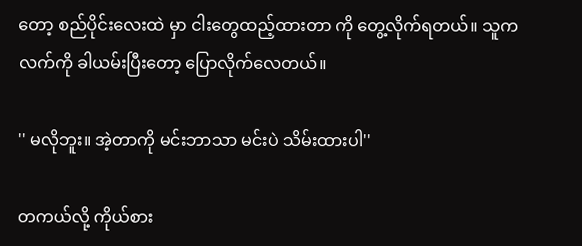တော့ စည်ပိုင်းလေးထဲ မှာ ငါးတွေထည့်ထားတာ ကို တွေ့လိုက်ရတယ်။ သူက လက်ကို ခါယမ်းပြီးတော့ ပြောလိုက်လေတယ်။

'' မလိုဘူး။ အဲ့တာကို မင်းဘာသာ မင်းပဲ သိမ်းထားပါ''

တကယ်လို့ ကိုယ်စား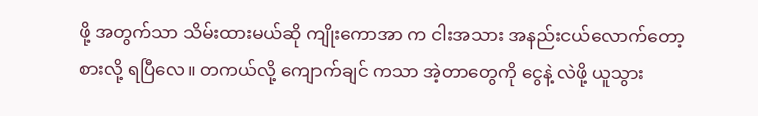ဖို့ အတွက်သာ သိမ်းထားမယ်ဆို ကျိုးကောအာ က ငါးအသား အနည်းငယ်လောက်တော့ စားလို့ ရပြီလေ။ တကယ်လို့ ကျောက်ချင် ကသာ အဲ့တာတွေကို ငွေနဲ့ လဲဖို့ ယူသွား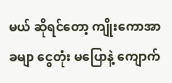မယ် ဆိုရင်တော့ ကျိုးကောအာ ခမျာ ငွေတုံး မပြောနဲ့ ကျောက်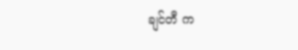ချင်တီ က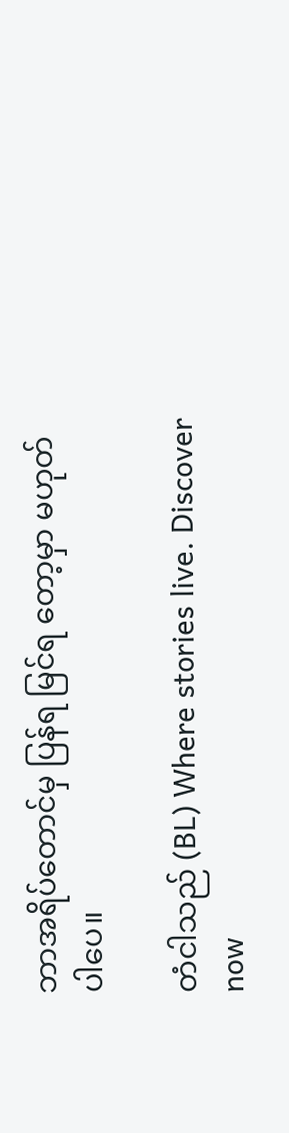ဘာအရိပ်တောင်မှ ပြန်ရ မြင်ရ တော့မှာ မဟုတ်ပါပေ။

တံငါသည် (BL) Where stories live. Discover now